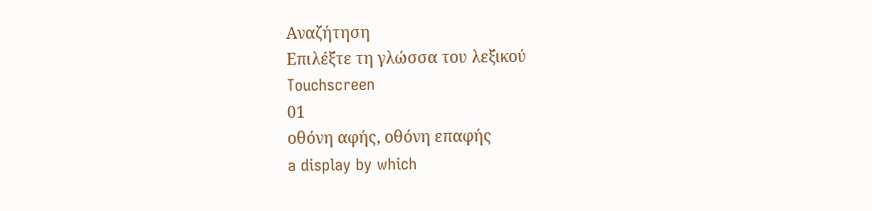Αναζήτηση
Επιλέξτε τη γλώσσα του λεξικού
Touchscreen
01
οθόνη αφής, οθόνη επαφής
a display by which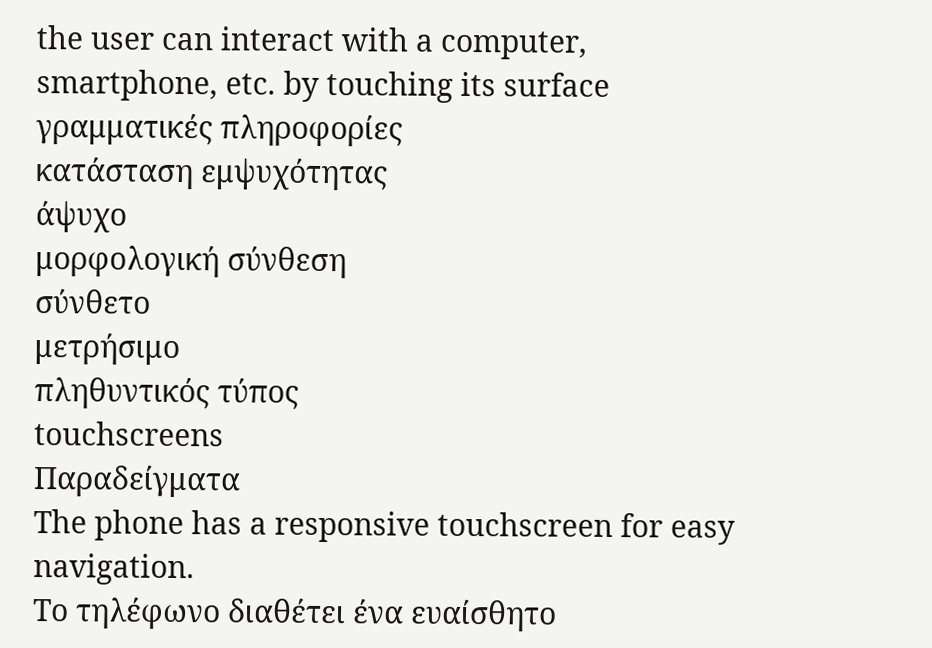the user can interact with a computer, smartphone, etc. by touching its surface
γραμματικές πληροφορίες
κατάσταση εμψυχότητας
άψυχο
μορφολογική σύνθεση
σύνθετο
μετρήσιμο
πληθυντικός τύπος
touchscreens
Παραδείγματα
The phone has a responsive touchscreen for easy navigation.
Το τηλέφωνο διαθέτει ένα ευαίσθητο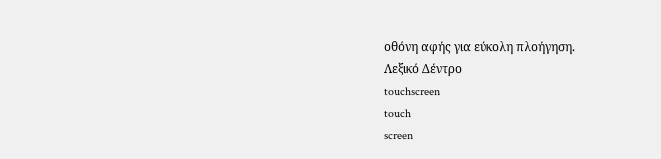οθόνη αφής για εύκολη πλοήγηση.
Λεξικό Δέντρο
touchscreen
touch
screen